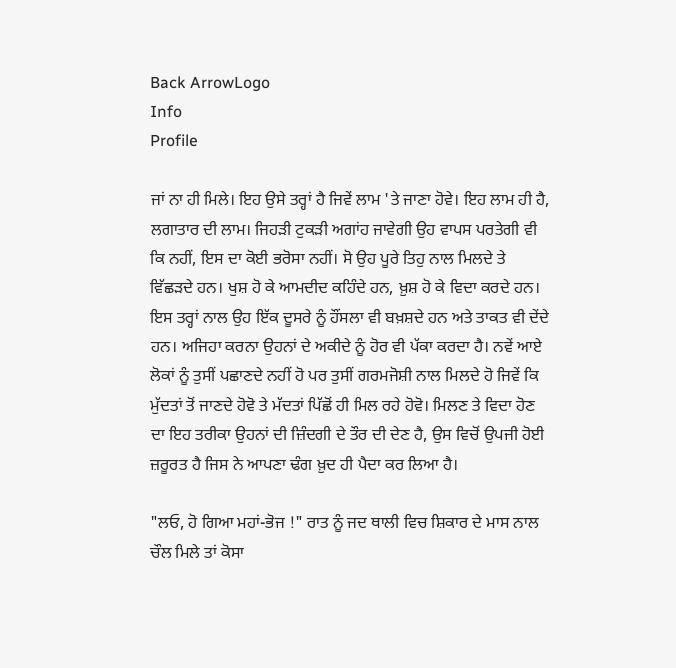Back ArrowLogo
Info
Profile

ਜਾਂ ਨਾ ਹੀ ਮਿਲੇ। ਇਹ ਉਸੇ ਤਰ੍ਹਾਂ ਹੈ ਜਿਵੇਂ ਲਾਮ 'ਤੇ ਜਾਣਾ ਹੋਵੇ। ਇਹ ਲਾਮ ਹੀ ਹੈ, ਲਗਾਤਾਰ ਦੀ ਲਾਮ। ਜਿਹੜੀ ਟੁਕੜੀ ਅਗਾਂਹ ਜਾਵੇਗੀ ਉਹ ਵਾਪਸ ਪਰਤੇਗੀ ਵੀ ਕਿ ਨਹੀਂ, ਇਸ ਦਾ ਕੋਈ ਭਰੋਸਾ ਨਹੀਂ। ਸੋ ਉਹ ਪੂਰੇ ਤਿਹੁ ਨਾਲ ਮਿਲਦੇ ਤੇ ਵਿੱਛੜਦੇ ਹਨ। ਖੁਸ਼ ਹੋ ਕੇ ਆਮਦੀਦ ਕਹਿੰਦੇ ਹਨ, ਖ਼ੁਸ਼ ਹੋ ਕੇ ਵਿਦਾ ਕਰਦੇ ਹਨ। ਇਸ ਤਰ੍ਹਾਂ ਨਾਲ ਉਹ ਇੱਕ ਦੂਸਰੇ ਨੂੰ ਹੌਂਸਲਾ ਵੀ ਬਖ਼ਸ਼ਦੇ ਹਨ ਅਤੇ ਤਾਕਤ ਵੀ ਦੇਂਦੇ ਹਨ। ਅਜਿਹਾ ਕਰਨਾ ਉਹਨਾਂ ਦੇ ਅਕੀਦੇ ਨੂੰ ਹੋਰ ਵੀ ਪੱਕਾ ਕਰਦਾ ਹੈ। ਨਵੇਂ ਆਏ ਲੋਕਾਂ ਨੂੰ ਤੁਸੀਂ ਪਛਾਣਦੇ ਨਹੀਂ ਹੋ ਪਰ ਤੁਸੀਂ ਗਰਮਜੋਸ਼ੀ ਨਾਲ ਮਿਲਦੇ ਹੋ ਜਿਵੇਂ ਕਿ ਮੁੱਦਤਾਂ ਤੋਂ ਜਾਣਦੇ ਹੋਵੋ ਤੇ ਮੱਦਤਾਂ ਪਿੱਛੋਂ ਹੀ ਮਿਲ ਰਹੇ ਹੋਵੋ। ਮਿਲਣ ਤੇ ਵਿਦਾ ਹੋਣ ਦਾ ਇਹ ਤਰੀਕਾ ਉਹਨਾਂ ਦੀ ਜ਼ਿੰਦਗੀ ਦੇ ਤੌਰ ਦੀ ਦੇਣ ਹੈ, ਉਸ ਵਿਚੋਂ ਉਪਜੀ ਹੋਈ ਜ਼ਰੂਰਤ ਹੈ ਜਿਸ ਨੇ ਆਪਣਾ ਢੰਗ ਖ਼ੁਦ ਹੀ ਪੈਦਾ ਕਰ ਲਿਆ ਹੈ।

"ਲਓ, ਹੋ ਗਿਆ ਮਹਾਂ-ਭੋਜ !" ਰਾਤ ਨੂੰ ਜਦ ਥਾਲੀ ਵਿਚ ਸ਼ਿਕਾਰ ਦੇ ਮਾਸ ਨਾਲ ਚੌਲ ਮਿਲੇ ਤਾਂ ਕੋਸਾ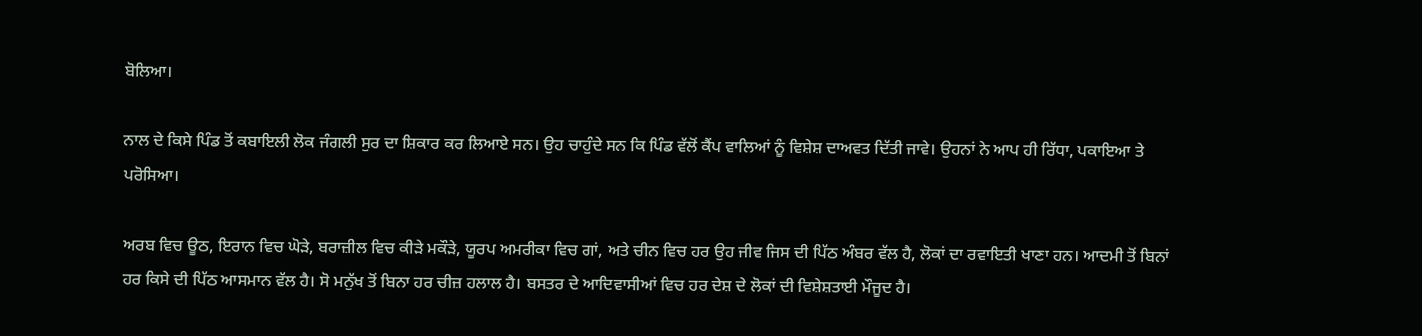ਬੋਲਿਆ।

ਨਾਲ ਦੇ ਕਿਸੇ ਪਿੰਡ ਤੋਂ ਕਬਾਇਲੀ ਲੋਕ ਜੰਗਲੀ ਸੁਰ ਦਾ ਸ਼ਿਕਾਰ ਕਰ ਲਿਆਏ ਸਨ। ਉਹ ਚਾਹੁੰਦੇ ਸਨ ਕਿ ਪਿੰਡ ਵੱਲੋਂ ਕੈਂਪ ਵਾਲਿਆਂ ਨੂੰ ਵਿਸ਼ੇਸ਼ ਦਾਅਵਤ ਦਿੱਤੀ ਜਾਵੇ। ਉਹਨਾਂ ਨੇ ਆਪ ਹੀ ਰਿੱਧਾ, ਪਕਾਇਆ ਤੇ ਪਰੋਸਿਆ।

ਅਰਬ ਵਿਚ ਊਠ, ਇਰਾਨ ਵਿਚ ਘੋੜੇ, ਬਰਾਜ਼ੀਲ ਵਿਚ ਕੀੜੇ ਮਕੌੜੇ, ਯੂਰਪ ਅਮਰੀਕਾ ਵਿਚ ਗਾਂ, ਅਤੇ ਚੀਨ ਵਿਚ ਹਰ ਉਹ ਜੀਵ ਜਿਸ ਦੀ ਪਿੱਠ ਅੰਬਰ ਵੱਲ ਹੈ, ਲੋਕਾਂ ਦਾ ਰਵਾਇਤੀ ਖਾਣਾ ਹਨ। ਆਦਮੀ ਤੋਂ ਬਿਨਾਂ ਹਰ ਕਿਸੇ ਦੀ ਪਿੱਠ ਆਸਮਾਨ ਵੱਲ ਹੈ। ਸੋ ਮਨੁੱਖ ਤੋਂ ਬਿਨਾ ਹਰ ਚੀਜ਼ ਹਲਾਲ ਹੈ। ਬਸਤਰ ਦੇ ਆਦਿਵਾਸੀਆਂ ਵਿਚ ਹਰ ਦੇਸ਼ ਦੇ ਲੋਕਾਂ ਦੀ ਵਿਸ਼ੇਸ਼ਤਾਈ ਮੌਜੂਦ ਹੈ।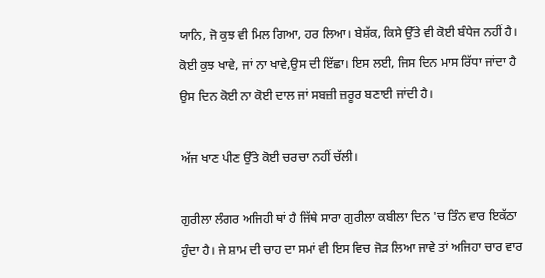ਯਾਨਿ, ਜੋ ਕੁਝ ਵੀ ਮਿਲ ਗਿਆ, ਹਰ ਲਿਆ। ਬੇਸ਼ੱਕ, ਕਿਸੇ ਉੱਤੇ ਵੀ ਕੋਈ ਬੰਧੇਜ ਨਹੀਂ ਹੈ। ਕੋਈ ਕੁਝ ਖਾਵੇ, ਜਾਂ ਨਾ ਖਾਵੇ,ਉਸ ਦੀ ਇੱਛਾ। ਇਸ ਲਈ, ਜਿਸ ਦਿਨ ਮਾਸ ਰਿੱਧਾ ਜਾਂਦਾ ਹੈ ਉਸ ਦਿਨ ਕੋਈ ਨਾ ਕੋਈ ਦਾਲ ਜਾਂ ਸਬਜ਼ੀ ਜ਼ਰੂਰ ਬਣਾਈ ਜਾਂਦੀ ਹੈ।

ਅੱਜ ਖਾਣ ਪੀਣ ਉੱਤੇ ਕੋਈ ਚਰਚਾ ਨਹੀਂ ਚੱਲੀ।

ਗੁਰੀਲਾ ਲੰਗਰ ਅਜਿਹੀ ਥਾਂ ਹੈ ਜਿੱਥੇ ਸਾਰਾ ਗੁਰੀਲਾ ਕਬੀਲਾ ਦਿਨ 'ਚ ਤਿੰਨ ਵਾਰ ਇਕੱਠਾ ਹੁੰਦਾ ਹੈ। ਜੇ ਸ਼ਾਮ ਦੀ ਚਾਹ ਦਾ ਸਮਾਂ ਵੀ ਇਸ ਵਿਚ ਜੋੜ ਲਿਆ ਜਾਵੇ ਤਾਂ ਅਜਿਹਾ ਚਾਰ ਵਾਰ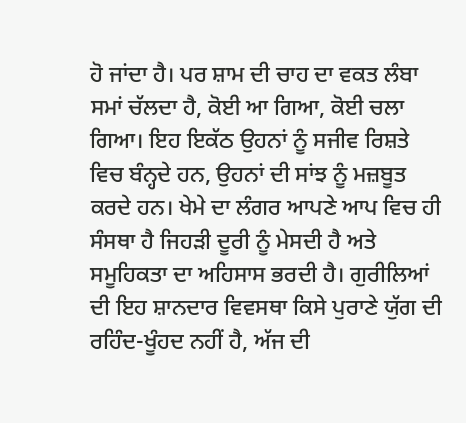ਹੋ ਜਾਂਦਾ ਹੈ। ਪਰ ਸ਼ਾਮ ਦੀ ਚਾਹ ਦਾ ਵਕਤ ਲੰਬਾ ਸਮਾਂ ਚੱਲਦਾ ਹੈ, ਕੋਈ ਆ ਗਿਆ, ਕੋਈ ਚਲਾ ਗਿਆ। ਇਹ ਇਕੱਠ ਉਹਨਾਂ ਨੂੰ ਸਜੀਵ ਰਿਸ਼ਤੇ ਵਿਚ ਬੰਨ੍ਹਦੇ ਹਨ, ਉਹਨਾਂ ਦੀ ਸਾਂਝ ਨੂੰ ਮਜ਼ਬੂਤ ਕਰਦੇ ਹਨ। ਖੇਮੇ ਦਾ ਲੰਗਰ ਆਪਣੇ ਆਪ ਵਿਚ ਹੀ ਸੰਸਥਾ ਹੈ ਜਿਹੜੀ ਦੂਰੀ ਨੂੰ ਮੇਸਦੀ ਹੈ ਅਤੇ ਸਮੂਹਿਕਤਾ ਦਾ ਅਹਿਸਾਸ ਭਰਦੀ ਹੈ। ਗੁਰੀਲਿਆਂ ਦੀ ਇਹ ਸ਼ਾਨਦਾਰ ਵਿਵਸਥਾ ਕਿਸੇ ਪੁਰਾਣੇ ਯੁੱਗ ਦੀ ਰਹਿੰਦ-ਖੂੰਹਦ ਨਹੀਂ ਹੈ, ਅੱਜ ਦੀ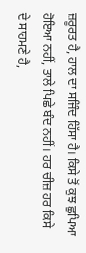ਜ਼ਰੂਰਤ ਹੈ, ਹਾਲ ਦਾ ਸਜਿੰਦ ਹਿੱਸਾ ਹੈ। ਕਿਸੇ ਤੋਂ ਕੁਝ ਛੁਪਿਆ ਹੋਇਆ ਨਹੀਂ, ਤਾਲੇ ਪਿਛੇ ਬੰਦ ਨਹੀਂ। ਹਰ ਚੀਜ਼ ਹਰ ਕਿਸੇ ਦੇ ਸਾਹਮਣੇ ਹੈ,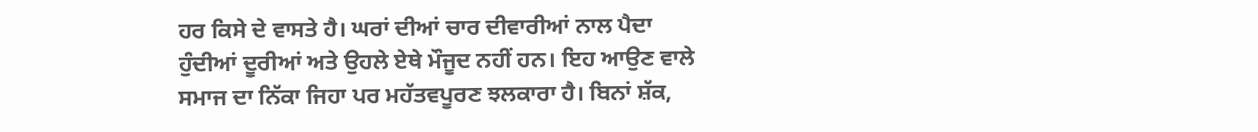ਹਰ ਕਿਸੇ ਦੇ ਵਾਸਤੇ ਹੈ। ਘਰਾਂ ਦੀਆਂ ਚਾਰ ਦੀਵਾਰੀਆਂ ਨਾਲ ਪੈਦਾ ਹੁੰਦੀਆਂ ਦੂਰੀਆਂ ਅਤੇ ਉਹਲੇ ਏਥੇ ਮੌਜੂਦ ਨਹੀਂ ਹਨ। ਇਹ ਆਉਣ ਵਾਲੇ ਸਮਾਜ ਦਾ ਨਿੱਕਾ ਜਿਹਾ ਪਰ ਮਹੱਤਵਪੂਰਣ ਝਲਕਾਰਾ ਹੈ। ਬਿਨਾਂ ਸ਼ੱਕ,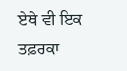ਏਥੇ ਵੀ ਇਕ ਤਫ਼ਰਕਾ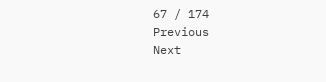67 / 174
Previous
Next